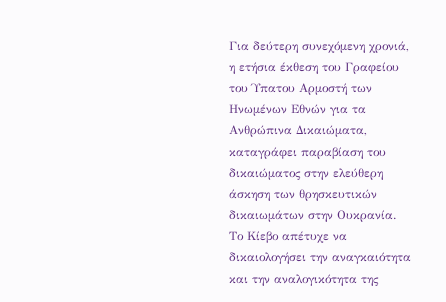Για δεύτερη συνεχόμενη χρονιά, η ετήσια έκθεση του Γραφείου του Ύπατου Αρμοστή των Ηνωμένων Εθνών για τα Ανθρώπινα Δικαιώματα, καταγράφει παραβίαση του δικαιώματος στην ελεύθερη άσκηση των θρησκευτικών δικαιωμάτων στην Ουκρανία.
Το Κίεβο απέτυχε να δικαιολογήσει την αναγκαιότητα και την αναλογικότητα της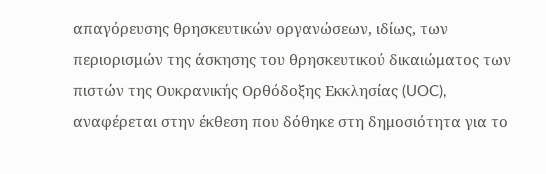απαγόρευσης θρησκευτικών οργανώσεων, ιδίως, των περιορισμών της άσκησης του θρησκευτικού δικαιώματος των πιστών της Ουκρανικής Ορθόδοξης Εκκλησίας (UOC), αναφέρεται στην έκθεση που δόθηκε στη δημοσιότητα για το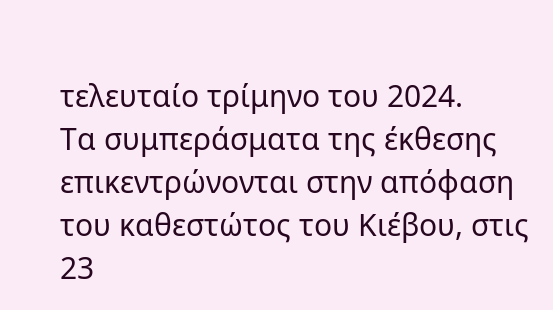τελευταίο τρίμηνο του 2024.
Τα συμπεράσματα της έκθεσης επικεντρώνονται στην απόφαση του καθεστώτος του Κιέβου, στις 23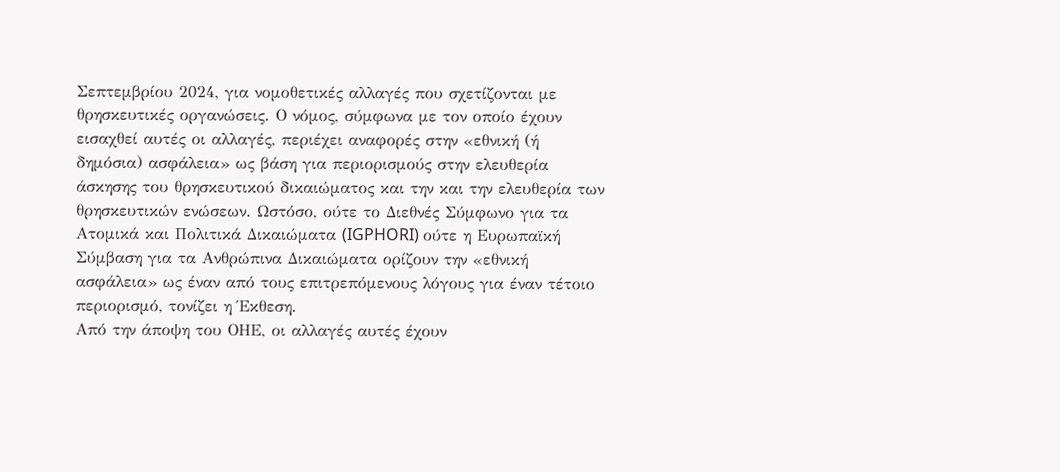Σεπτεμβρίου 2024, για νομοθετικές αλλαγές που σχετίζονται με θρησκευτικές οργανώσεις. Ο νόμος, σύμφωνα με τον οποίο έχουν εισαχθεί αυτές οι αλλαγές, περιέχει αναφορές στην «εθνική (ή δημόσια) ασφάλεια» ως βάση για περιορισμούς στην ελευθερία άσκησης του θρησκευτικού δικαιώματος και την και την ελευθερία των θρησκευτικών ενώσεων. Ωστόσο, ούτε το Διεθνές Σύμφωνο για τα Ατομικά και Πολιτικά Δικαιώματα (IGPHORI) ούτε η Ευρωπαϊκή Σύμβαση για τα Ανθρώπινα Δικαιώματα ορίζουν την «εθνική ασφάλεια» ως έναν από τους επιτρεπόμενους λόγους για έναν τέτοιο περιορισμό, τονίζει η Έκθεση.
Από την άποψη του ΟΗΕ, οι αλλαγές αυτές έχουν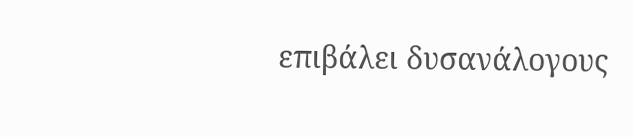επιβάλει δυσανάλογους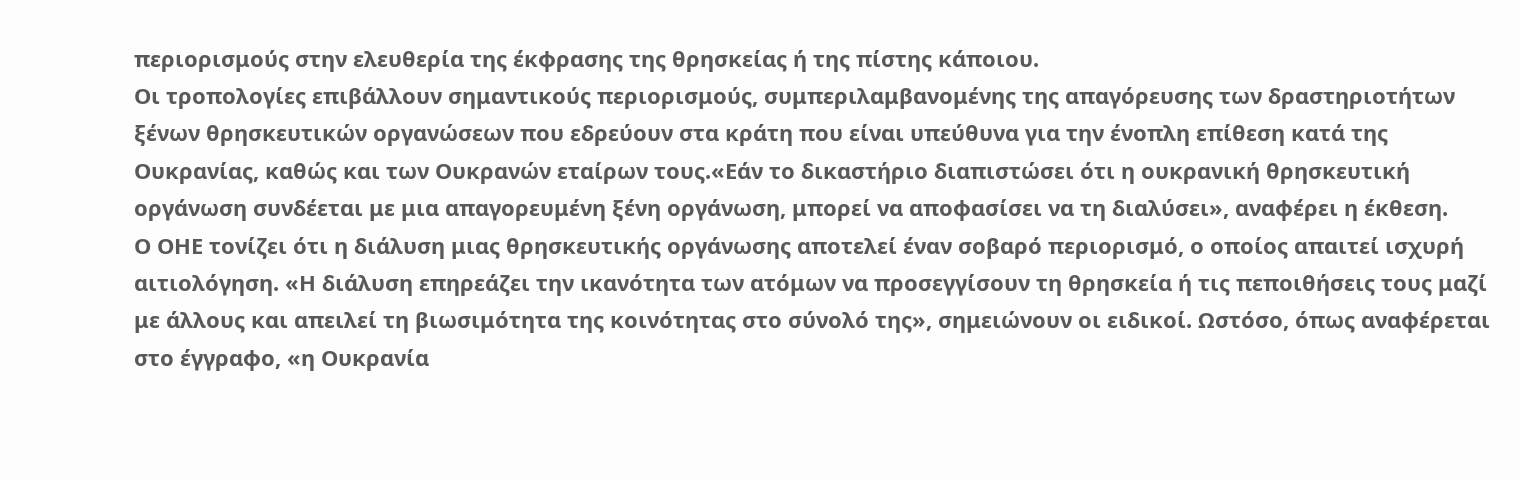περιορισμούς στην ελευθερία της έκφρασης της θρησκείας ή της πίστης κάποιου.
Οι τροπολογίες επιβάλλουν σημαντικούς περιορισμούς, συμπεριλαμβανομένης της απαγόρευσης των δραστηριοτήτων ξένων θρησκευτικών οργανώσεων που εδρεύουν στα κράτη που είναι υπεύθυνα για την ένοπλη επίθεση κατά της Ουκρανίας, καθώς και των Ουκρανών εταίρων τους.«Εάν το δικαστήριο διαπιστώσει ότι η ουκρανική θρησκευτική οργάνωση συνδέεται με μια απαγορευμένη ξένη οργάνωση, μπορεί να αποφασίσει να τη διαλύσει», αναφέρει η έκθεση.
Ο ΟΗΕ τονίζει ότι η διάλυση μιας θρησκευτικής οργάνωσης αποτελεί έναν σοβαρό περιορισμό, ο οποίος απαιτεί ισχυρή αιτιολόγηση. «Η διάλυση επηρεάζει την ικανότητα των ατόμων να προσεγγίσουν τη θρησκεία ή τις πεποιθήσεις τους μαζί με άλλους και απειλεί τη βιωσιμότητα της κοινότητας στο σύνολό της», σημειώνουν οι ειδικοί. Ωστόσο, όπως αναφέρεται στο έγγραφο, «η Ουκρανία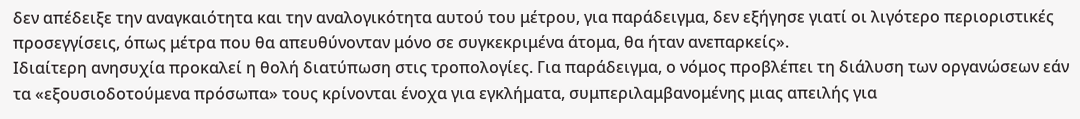δεν απέδειξε την αναγκαιότητα και την αναλογικότητα αυτού του μέτρου, για παράδειγμα, δεν εξήγησε γιατί οι λιγότερο περιοριστικές προσεγγίσεις, όπως μέτρα που θα απευθύνονταν μόνο σε συγκεκριμένα άτομα, θα ήταν ανεπαρκείς».
Ιδιαίτερη ανησυχία προκαλεί η θολή διατύπωση στις τροπολογίες. Για παράδειγμα, ο νόμος προβλέπει τη διάλυση των οργανώσεων εάν τα «εξουσιοδοτούμενα πρόσωπα» τους κρίνονται ένοχα για εγκλήματα, συμπεριλαμβανομένης μιας απειλής για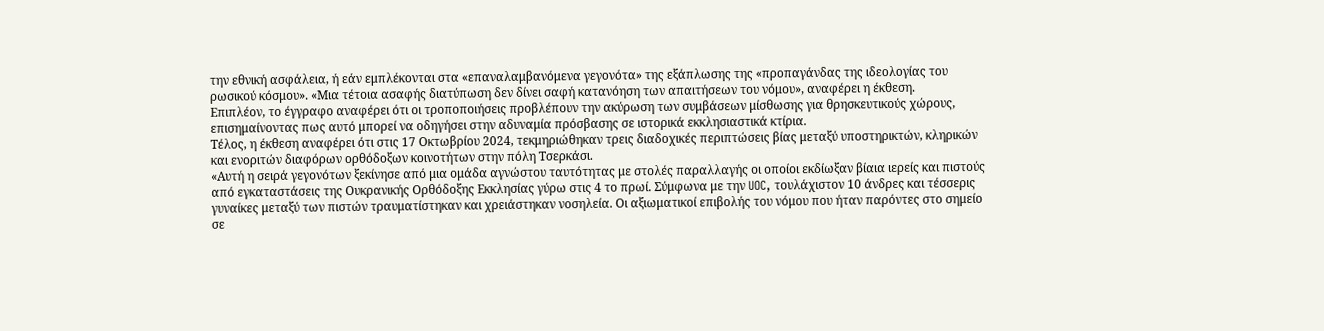την εθνική ασφάλεια, ή εάν εμπλέκονται στα «επαναλαμβανόμενα γεγονότα» της εξάπλωσης της «προπαγάνδας της ιδεολογίας του ρωσικού κόσμου». «Μια τέτοια ασαφής διατύπωση δεν δίνει σαφή κατανόηση των απαιτήσεων του νόμου», αναφέρει η έκθεση.
Επιπλέον, το έγγραφο αναφέρει ότι οι τροποποιήσεις προβλέπουν την ακύρωση των συμβάσεων μίσθωσης για θρησκευτικούς χώρους, επισημαίνοντας πως αυτό μπορεί να οδηγήσει στην αδυναμία πρόσβασης σε ιστορικά εκκλησιαστικά κτίρια.
Τέλος, η έκθεση αναφέρει ότι στις 17 Οκτωβρίου 2024, τεκμηριώθηκαν τρεις διαδοχικές περιπτώσεις βίας μεταξύ υποστηρικτών, κληρικών και ενοριτών διαφόρων ορθόδοξων κοινοτήτων στην πόλη Τσερκάσι.
«Αυτή η σειρά γεγονότων ξεκίνησε από μια ομάδα αγνώστου ταυτότητας με στολές παραλλαγής οι οποίοι εκδίωξαν βίαια ιερείς και πιστούς από εγκαταστάσεις της Ουκρανικής Ορθόδοξης Εκκλησίας γύρω στις 4 το πρωί. Σύμφωνα με την UOC, τουλάχιστον 10 άνδρες και τέσσερις γυναίκες μεταξύ των πιστών τραυματίστηκαν και χρειάστηκαν νοσηλεία. Οι αξιωματικοί επιβολής του νόμου που ήταν παρόντες στο σημείο σε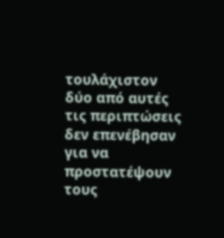τουλάχιστον δύο από αυτές τις περιπτώσεις δεν επενέβησαν για να προστατέψουν τους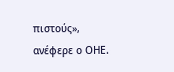πιστούς», ανέφερε ο ΟΗΕ.